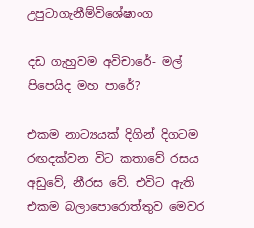උපුටාගැනීම්විශේෂාංග

දඩ ගැහුවම අවිචාරේ- මල් පිපෙයිද මහ පාරේ?

එකම නාට්‍යයක් දිගින් දිගටම රඟදක්වන විට කතාවේ රසය අඩුවේ, නීරස වේ. එවිට ඇති එකම බලාපොරොත්තුව මෙවර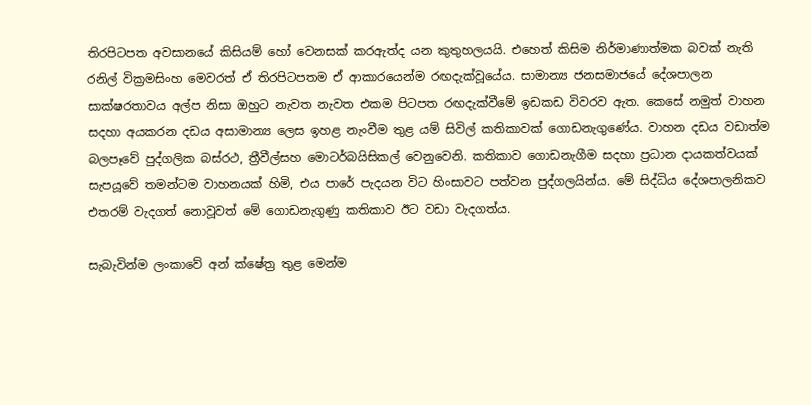තිරපිටපත අවසානයේ කිසියම් හෝ වෙනසක් කරඇත්ද යන කුතුහලයයි. එහෙත් කිසිම නිර්මාණාත්මක බවක් නැති රනිල් වික්‍රමසිංහ මෙවරත් ඒ තිරපිටපතම ඒ ආකාරයෙන්ම රඟදැක්වූයේය. සාමාන්‍ය ජනසමාජයේ දේශපාලන සාක්ෂරතාවය අල්ප නිසා ඔහුට නැවත නැවත එකම පිටපත රඟදැක්වීමේ ඉඩකඩ විවරව ඇත. කෙසේ නමුත් වාහන සදහා අයකරන දඩය අසාමාන්‍ය ලෙස ඉහළ නැංවීම තුළ යම් සිවිල් කතිකාවක් ගොඩනැගුණේය. වාහන දඩය වඩාත්ම බලපෑවේ පුද්ගලික බස්රථ, ත්‍රීවීල්සහ මොටර්බයිසිකල් වෙනුවෙනි. කතිකාව ගොඩනැගීම සදහා ප්‍රධාන දායකත්වයක් සැපයූවේ තමන්ටම වාහනයක් හිමි, එය පාරේ පැදයන විට හිංසාවට පත්වන පුද්ගලයින්ය. මේ සිද්ධිය දේශපාලනිකව එතරම් වැදගත් නොවූවත් මේ ගොඩනැගුණු කතිකාව ඊට වඩා වැදගත්ය.

සැබැවින්ම ලංකාවේ අන් ක්ෂේත්‍ර තුළ මෙන්ම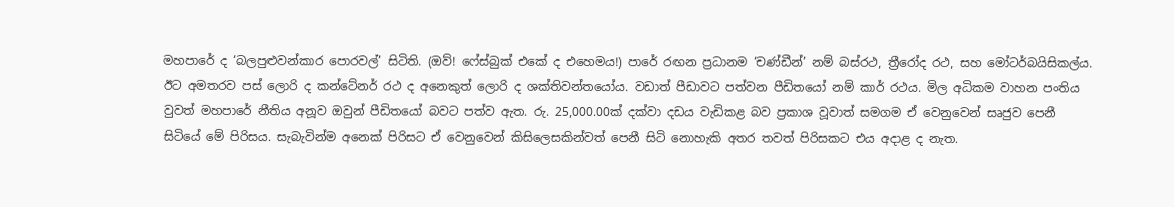මහපාරේ ද ‘බලපුළුවන්කාර පොරවල්’ සිටිති. (ඔව්! ෆේස්බුක් එකේ ද එහෙමය!) පාරේ රඟන ප්‍රධානම ‘චණ්ඩීන්’ නම් බස්රථ, ත්‍රීරෝද රථ, සහ මෝටර්බයිසිකල්ය. ඊට අමතරව පස් ලොරි ද කන්ටේනර් රථ ද අනෙකුත් ලොරි ද ශක්තිවන්තයෝය. වඩාත් පීඩාවට පත්වන පීඩිතයෝ නම් කාර් රථය. මිල අධිකම වාහන පංතිය වුවත් මහපාරේ නීතිය අනූව ඔවුන් පීඩිතයෝ බවට පත්ව ඇත. රු. 25,000.00ක් දක්වා දඩය වැඩිකළ බව ප්‍රකාශ වූවාත් සමගම ඒ වෙනුවෙන් සෘජුව පෙනී සිටියේ මේ පිරිසය. සැබැවින්ම අනෙක් පිරිසට ඒ වෙනුවෙන් කිසිලෙසකින්වත් පෙනී සිටි නොහැකි අතර තවත් පිරිසකට එය අදාළ ද නැත.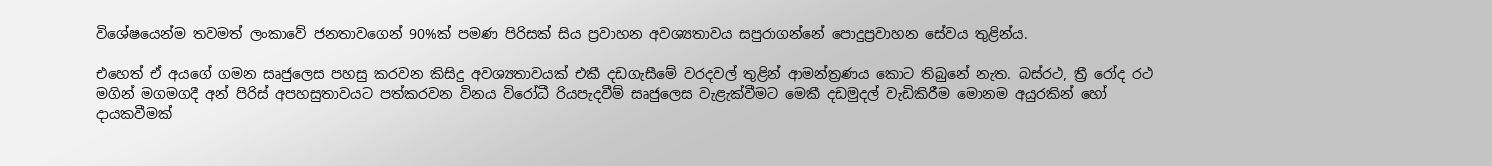විශේෂයෙන්ම තවමත් ලංකාවේ ජනතාවගෙන් 90%ක් පමණ පිරිසක් සිය ප්‍රවාහන අවශ්‍යතාවය සපුරාගන්නේ පොදුප්‍රවාහන සේවය තුළින්ය.

එහෙත් ඒ අයගේ ගමන සෘජුලෙස පහසු කරවන කිසිදු අවශ්‍යතාවයක් එකී දඩගැසීමේ වරදවල් තුළින් ආමන්ත්‍රණය කොට තිබුනේ නැත. බස්රථ, ත්‍රී රෝද රථ මගින් මගමගදී අන් පිරිස් අපහසුතාවයට පත්කරවන විනය විරෝධී රියපැදවීම් සෘජුලෙස වැළැක්වීමට මෙකී දඩමුදල් වැඩිකිරීම මොනම අයුරකින් හෝ දායකවීමක්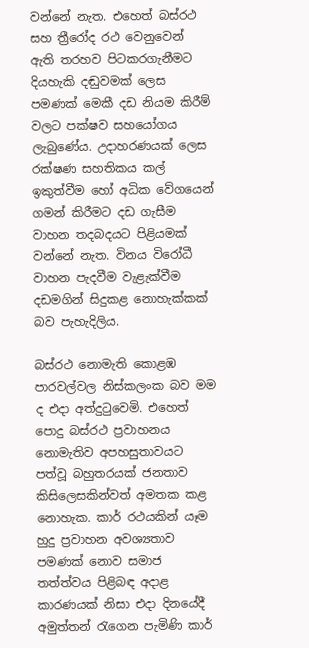වන්නේ නැත. එහෙත් බස්රථ සහ ත්‍රීරෝද රථ වෙනුවෙන් ඇති තරහව පිටකරගැනීමට දියහැකි දඬුවමක් ලෙස පමණක් මෙකී දඩ නියම කිරීම් වලට පක්ෂව සහයෝගය ලැබුණේය. උදාහරණයක් ලෙස රක්ෂණ සහතිකය කල් ඉකුත්වීම හෝ අධික වේගයෙන් ගමන් කිරීමට දඩ ගැසීම වාහන තදබදයට පිළියමක් වන්නේ නැත. විනය විරෝධී වාහන පැදවීම වැළැක්වීම දඩමගින් සිදුකළ නොහැක්කක් බව පැහැදිලිය.

බස්රථ නොමැති කොළඹ පාරවල්වල නිස්කලංක බව මම ද එදා අත්දුටුවෙමි. එහෙත් පොදු බස්රථ ප්‍රවාහනය නොමැතිව අපහසුතාවයට පත්වූ බහුතරයක් ජනතාව කිසිලෙසකින්වත් අමතක කළ නොහැක. කාර් රථයකින් යෑම හුදු ප්‍රවාහන අවශ්‍යතාව පමණක් නොව සමාජ තත්ත්වය පිළිබඳ අදාළ කාරණයක් නිසා එදා දිනයේදී අමුත්තන් රැගෙන පැමිණි කාර්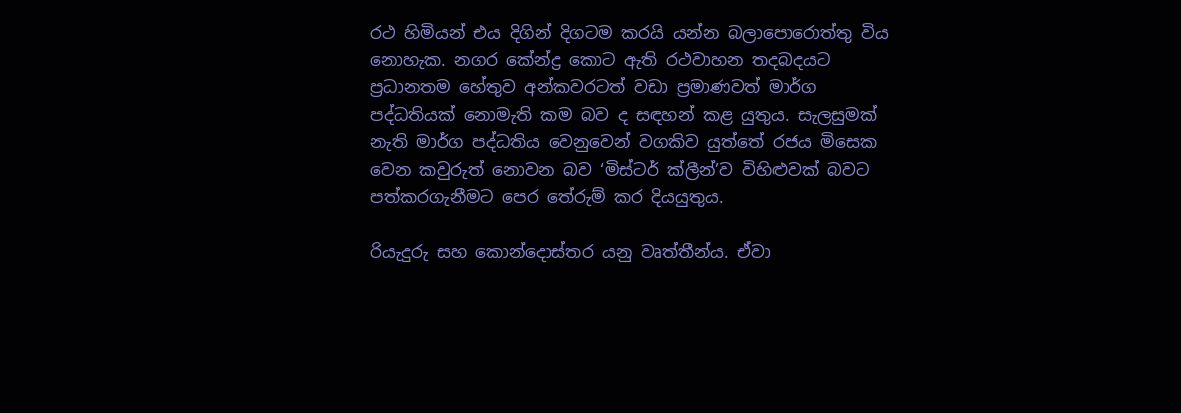රථ හිමියන් එය දිගින් දිගටම කරයි යන්න බලාපොරොත්තු විය නොහැක. නගර කේන්ද්‍ර කොට ඇති රථවාහන තදබදයට ප්‍රධානතම හේතුව අන්කවරටත් වඩා ප්‍රමාණවත් මාර්ග පද්ධතියක් නොමැති කම බව ද සඳහන් කළ යුතුය. සැලසුමක් නැති මාර්ග පද්ධතිය වෙනුවෙන් වගකිව යුත්තේ රජය මිසෙක වෙන කවුරුත් නොවන බව ‘මිස්ටර් ක්ලීන්’ව විහිළුවක් බවට පත්කරගැනීමට පෙර තේරුම් කර දියයුතුය.

රියැදුරු සහ කොන්දොස්තර යනු වෘත්තීන්ය. ඒවා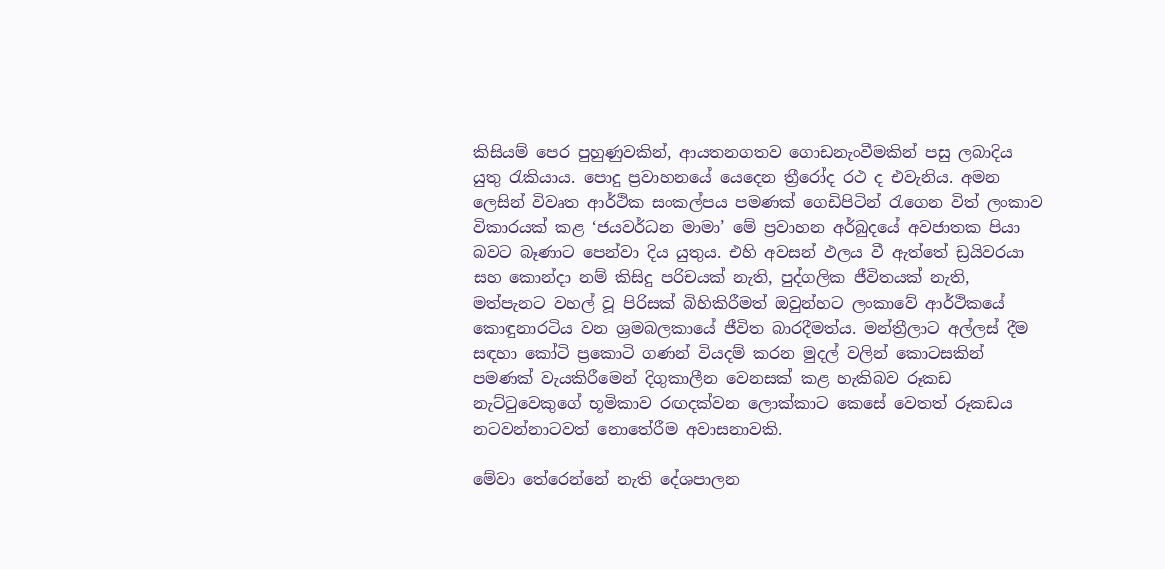කිසියම් පෙර පුහුණුවකින්, ආයතනගතව ගොඩනැංවීමකින් පසු ලබාදිය යුතු රැකියාය. පොදු ප්‍රවාහනයේ යෙදෙන ත්‍රීරෝද රථ ද එවැනිය. අමන ලෙසින් විවෘත ආර්ථික සංකල්පය පමණක් ගෙඩිපිටින් රැගෙන විත් ලංකාව විකාරයක් කළ ‘ජයවර්ධන මාමා’ මේ ප්‍රවාහන අර්බුදයේ අවජාතක පියා බවට බෑණාට පෙන්වා දිය යුතුය. එහි අවසන් ඵලය වී ඇත්තේ ඩ්‍රයිවරයා සහ කොන්දා නම් කිසිදු පරිචයක් නැති, පුද්ගලික ජීවිතයක් නැති, මත්පැනට වහල් වූ පිරිසක් බිහිකිරීමත් ඔවුන්හට ලංකාවේ ආර්ථිකයේ කොඳුනාරටිය වන ශ්‍රමබලකායේ ජීවිත බාරදීමත්ය. මන්ත්‍රීලාට අල්ලස් දීම සඳහා කෝටි ප්‍රකොටි ගණන් වියදම් කරන මුදල් වලින් කොටසකින් පමණක් වැයකිරීමෙන් දිගුකාලීන වෙනසක් කළ හැකිබව රූකඩ නැට්ටුවෙකුගේ භූමිකාව රඟදක්වන ලොක්කාට කෙසේ වෙතත් රූකඩය නටවන්නාටවත් නොතේරීම අවාසනාවකි.

මේවා තේරෙන්නේ නැති දේශපාලන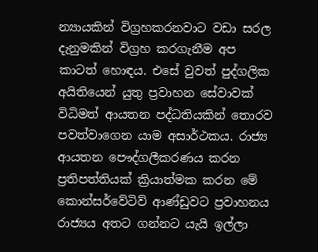න්‍යායකින් විග්‍රහකරනවාට වඩා සරල දැනුමකින් විග්‍රහ කරගැනීම අප කාටත් හොඳය. එසේ වුවත් පුද්ගලික අයිතියෙන් යුතු ප්‍රවාහන සේවාවක් විධිමත් ආයතන පද්ධතියකින් තොරව පවත්වාගෙන යාම අසාර්ථකය. රාජ්‍ය ආයතන පෞද්ගලීකරණය කරන ප්‍රතිපත්තියක් ක්‍රියාත්මක කරන මේ කොන්සර්වේටිව් ආණ්ඩුවට ප්‍රවාහනය රාජ්‍යය අතට ගන්නට යැයි ඉල්ලා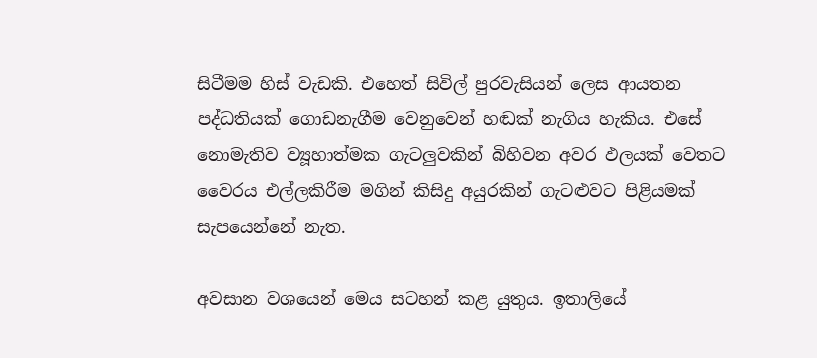සිටීමම හිස් වැඩකි. එහෙත් සිවිල් පුරවැසියන් ලෙස ආයතන පද්ධතියක් ගොඩනැගීම වෙනුවෙන් හඬක් නැගිය හැකිය. එසේ නොමැතිව ව්‍යූහාත්මක ගැටලුවකින් බිහිවන අවර ඵලයක් වෙතට වෛරය එල්ලකිරීම මගින් කිසිදු අයුරකින් ගැටළුවට පිළියමක් සැපයෙන්නේ නැත.

අවසාන වශයෙන් මෙය සටහන් කළ යුතුය. ඉතාලියේ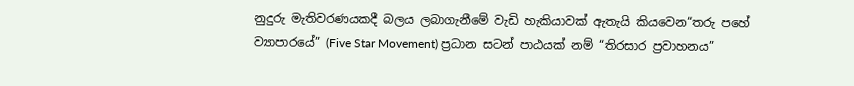නුදුරු මැතිවරණයකදී බලය ලබාගැනීමේ වැඩි හැකියාවක් ඇතැයි කියවෙන“තරු පහේ ව්‍යාපාරයේ” (Five Star Movement) ප්‍රධාන සටන් පාඨයක් නම් “තිරසාර ප්‍රවාහනය”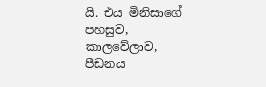යි. එය මිනිසාගේ පහසුව, කාලවේලාව, පීඩනය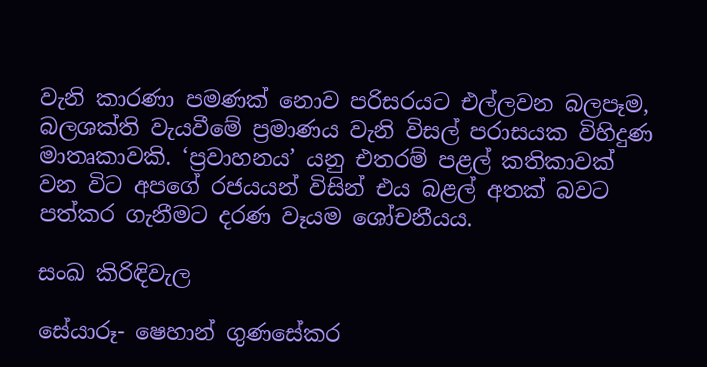වැනි කාරණා පමණක් නොව පරිසරයට එල්ලවන බලපෑම, බලශක්ති වැයවීමේ ප්‍රමාණය වැනි විසල් පරාසයක විහිදුණ මාතෘකාවකි. ‘ප්‍රවාහනය’ යනු එතරම් පළල් කතිකාවක් වන විට අපගේ රජයයන් විසින් එය බළල් අතක් බවට පත්කර ගැනීමට දරණ වෑයම ශෝචනීයය.

සංඛ කිරිඳිවැල

සේයාරූ- ෂෙහාන් ගුණසේකර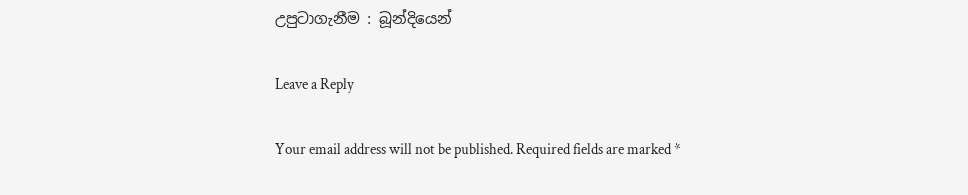උපුටාගැනීම : බූන්දියෙන්

Leave a Reply

Your email address will not be published. Required fields are marked *